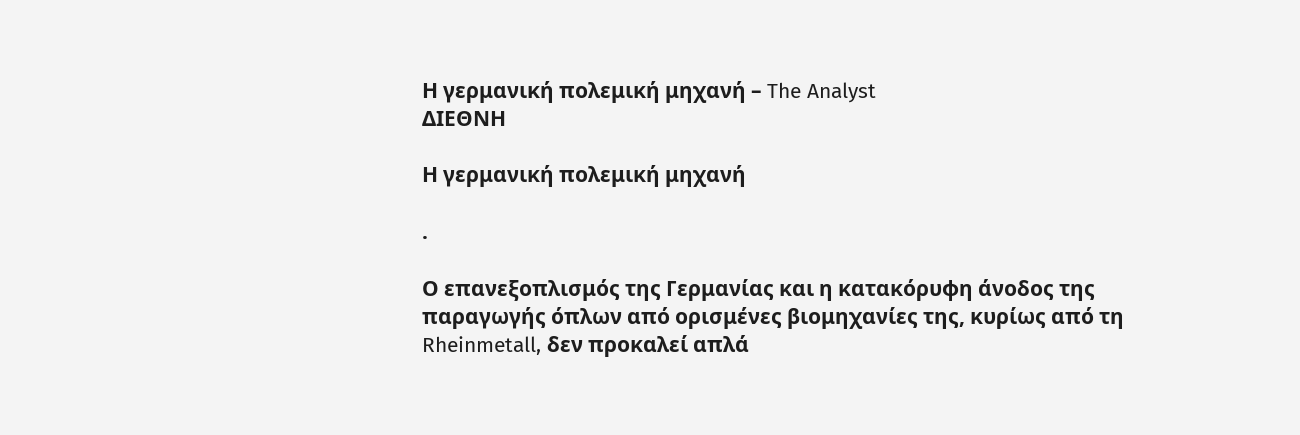Η γερμανική πολεμική μηχανή – The Analyst
ΔΙΕΘΝΗ

Η γερμανική πολεμική μηχανή

.

Ο επανεξοπλισμός της Γερμανίας και η κατακόρυφη άνοδος της παραγωγής όπλων από ορισμένες βιομηχανίες της, κυρίως από τη Rheinmetall, δεν προκαλεί απλά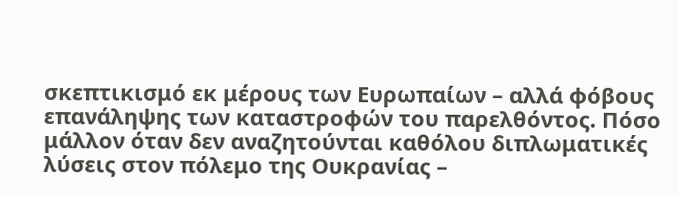σκεπτικισμό εκ μέρους των Ευρωπαίων – αλλά φόβους επανάληψης των καταστροφών του παρελθόντος. Πόσο μάλλον όταν δεν αναζητούνται καθόλου διπλωματικές λύσεις στον πόλεμο της Ουκρανίας –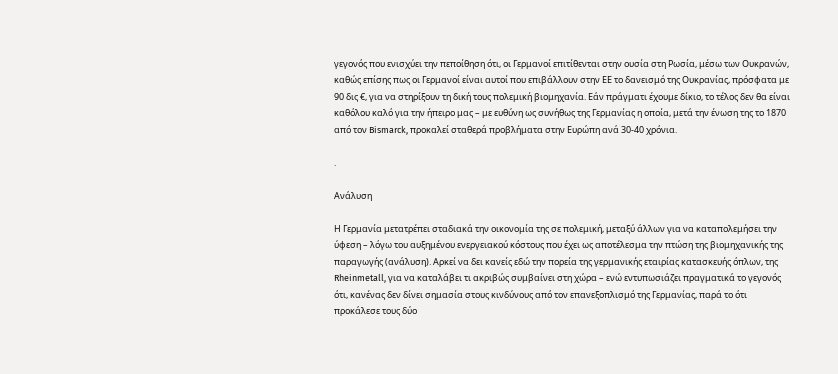γεγονός που ενισχύει την πεποίθηση ότι, οι Γερμανοί επιτίθενται στην ουσία στη Ρωσία, μέσω των Ουκρανών, καθώς επίσης πως οι Γερμανοί είναι αυτοί που επιβάλλουν στην ΕΕ το δανεισμό της Ουκρανίας, πρόσφατα με 90 δις €, για να στηρίξουν τη δική τους πολεμική βιομηχανία. Εάν πράγματι έχουμε δίκιο, το τέλος δεν θα είναι καθόλου καλό για την ήπειρο μας – με ευθύνη ως συνήθως της Γερμανίας η οποία, μετά την ένωση της το 1870 από τον Bismarck, προκαλεί σταθερά προβλήματα στην Ευρώπη ανά 30-40 χρόνια.

.

Ανάλυση

Η Γερμανία μετατρέπει σταδιακά την οικονομία της σε πολεμική, μεταξύ άλλων για να καταπολεμήσει την ύφεση – λόγω του αυξημένου ενεργειακού κόστους που έχει ως αποτέλεσμα την πτώση της βιομηχανικής της παραγωγής (ανάλυση). Αρκεί να δει κανείς εδώ την πορεία της γερμανικής εταιρίας κατασκευής όπλων, της Rheinmetall, για να καταλάβει τι ακριβώς συμβαίνει στη χώρα – ενώ εντυπωσιάζει πραγματικά το γεγονός ότι, κανένας δεν δίνει σημασία στους κινδύνους από τον επανεξοπλισμό της Γερμανίας, παρά το ότι προκάλεσε τους δύο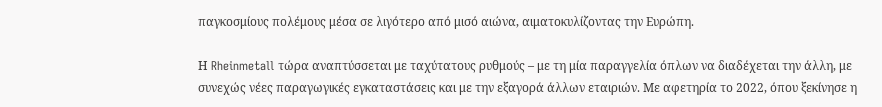παγκοσμίους πολέμους μέσα σε λιγότερο από μισό αιώνα, αιματοκυλίζοντας την Ευρώπη.

Η Rheinmetall τώρα αναπτύσσεται με ταχύτατους ρυθμούς – με τη μία παραγγελία όπλων να διαδέχεται την άλλη, με συνεχώς νέες παραγωγικές εγκαταστάσεις και με την εξαγορά άλλων εταιριών. Με αφετηρία το 2022, όπου ξεκίνησε η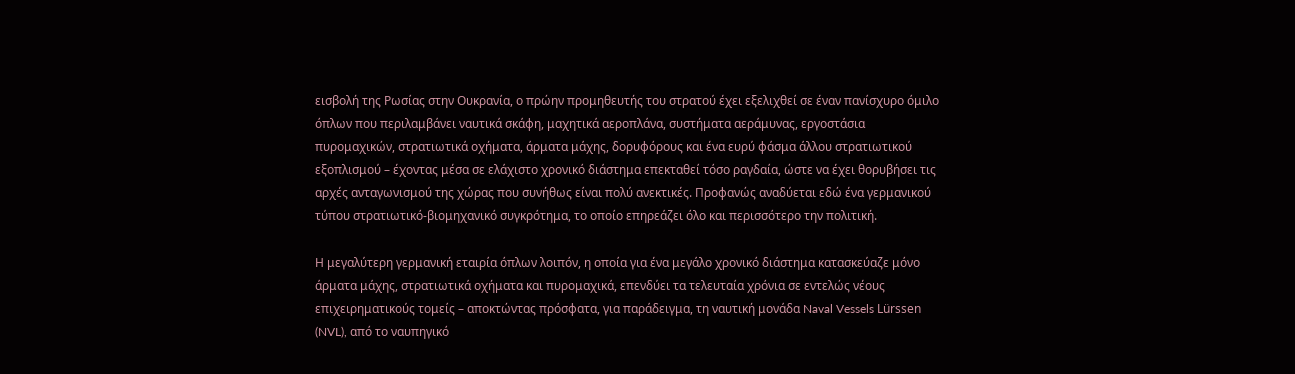εισβολή της Ρωσίας στην Ουκρανία, ο πρώην προμηθευτής του στρατού έχει εξελιχθεί σε έναν πανίσχυρο όμιλο όπλων που περιλαμβάνει ναυτικά σκάφη, μαχητικά αεροπλάνα, συστήματα αεράμυνας, εργοστάσια πυρομαχικών, στρατιωτικά οχήματα, άρματα μάχης, δορυφόρους και ένα ευρύ φάσμα άλλου στρατιωτικού εξοπλισμού – έχοντας μέσα σε ελάχιστο χρονικό διάστημα επεκταθεί τόσο ραγδαία, ώστε να έχει θορυβήσει τις αρχές ανταγωνισμού της χώρας που συνήθως είναι πολύ ανεκτικές. Προφανώς αναδύεται εδώ ένα γερμανικού τύπου στρατιωτικό-βιομηχανικό συγκρότημα, το οποίο επηρεάζει όλο και περισσότερο την πολιτική.

Η μεγαλύτερη γερμανική εταιρία όπλων λοιπόν, η οποία για ένα μεγάλο χρονικό διάστημα κατασκεύαζε μόνο άρματα μάχης, στρατιωτικά οχήματα και πυρομαχικά, επενδύει τα τελευταία χρόνια σε εντελώς νέους επιχειρηματικούς τομείς – αποκτώντας πρόσφατα, για παράδειγμα, τη ναυτική μονάδα Naval Vessels Lürssen (NVL), από το ναυπηγικό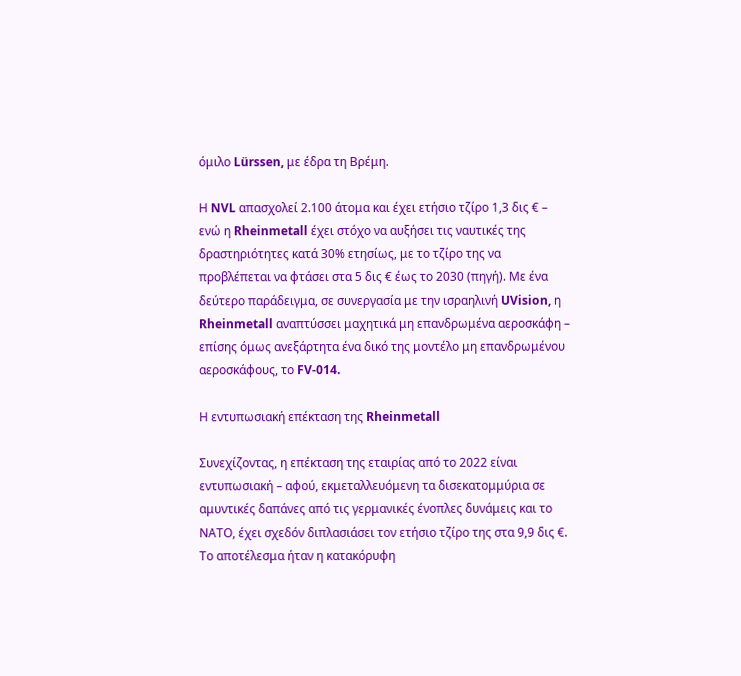όμιλο Lürssen, με έδρα τη Βρέμη.

Η NVL απασχολεί 2.100 άτομα και έχει ετήσιο τζίρο 1,3 δις € – ενώ η Rheinmetall έχει στόχο να αυξήσει τις ναυτικές της δραστηριότητες κατά 30% ετησίως, με το τζίρο της να προβλέπεται να φτάσει στα 5 δις € έως το 2030 (πηγή). Με ένα δεύτερο παράδειγμα, σε συνεργασία με την ισραηλινή UVision, η Rheinmetall αναπτύσσει μαχητικά μη επανδρωμένα αεροσκάφη – επίσης όμως ανεξάρτητα ένα δικό της μοντέλο μη επανδρωμένου αεροσκάφους, το FV-014.

Η εντυπωσιακή επέκταση της Rheinmetall

Συνεχίζοντας, η επέκταση της εταιρίας από το 2022 είναι εντυπωσιακή – αφού, εκμεταλλευόμενη τα δισεκατομμύρια σε αμυντικές δαπάνες από τις γερμανικές ένοπλες δυνάμεις και το ΝΑΤΟ, έχει σχεδόν διπλασιάσει τον ετήσιο τζίρο της στα 9,9 δις €. Το αποτέλεσμα ήταν η κατακόρυφη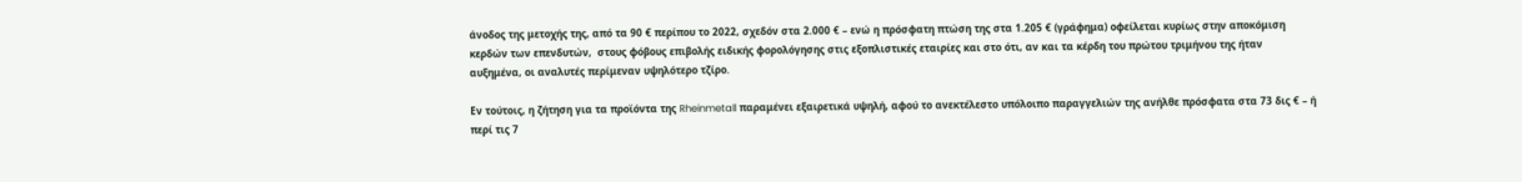άνοδος της μετοχής της, από τα 90 € περίπου το 2022, σχεδόν στα 2.000 € – ενώ η πρόσφατη πτώση της στα 1.205 € (γράφημα) οφείλεται κυρίως στην αποκόμιση κερδών των επενδυτών,  στους φόβους επιβολής ειδικής φορολόγησης στις εξοπλιστικές εταιρίες και στο ότι, αν και τα κέρδη του πρώτου τριμήνου της ήταν αυξημένα, οι αναλυτές περίμεναν υψηλότερο τζίρο.

Εν τούτοις, η ζήτηση για τα προϊόντα της Rheinmetall παραμένει εξαιρετικά υψηλή, αφού το ανεκτέλεστο υπόλοιπο παραγγελιών της ανήλθε πρόσφατα στα 73 δις € – ή περί τις 7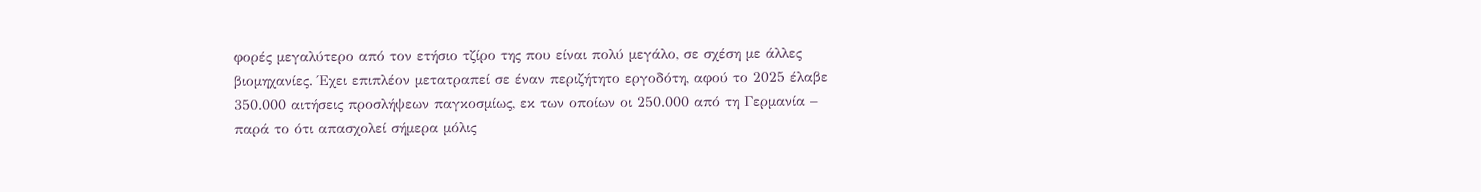φορές μεγαλύτερο από τον ετήσιο τζίρο της που είναι πολύ μεγάλο, σε σχέση με άλλες βιομηχανίες. Έχει επιπλέον μετατραπεί σε έναν περιζήτητο εργοδότη, αφού το 2025 έλαβε 350.000 αιτήσεις προσλήψεων παγκοσμίως, εκ των οποίων οι 250.000 από τη Γερμανία – παρά το ότι απασχολεί σήμερα μόλις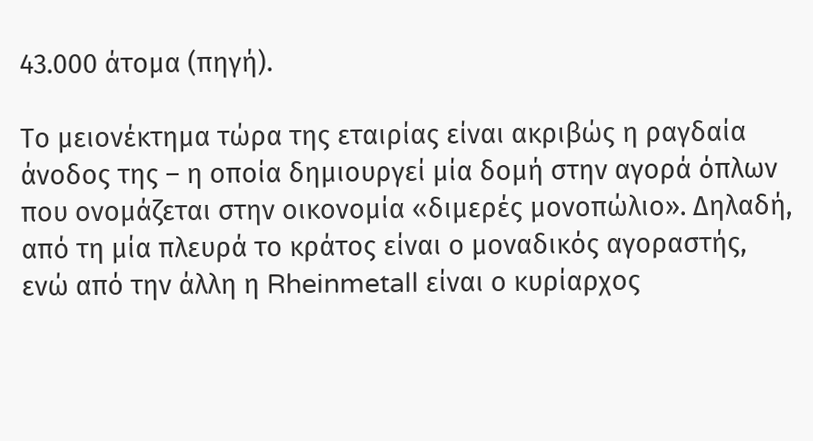43.000 άτομα (πηγή).

Το μειονέκτημα τώρα της εταιρίας είναι ακριβώς η ραγδαία άνοδος της – η οποία δημιουργεί μία δομή στην αγορά όπλων που ονομάζεται στην οικονομία «διμερές μονοπώλιο». Δηλαδή, από τη μία πλευρά το κράτος είναι ο μοναδικός αγοραστής, ενώ από την άλλη η Rheinmetall είναι ο κυρίαρχος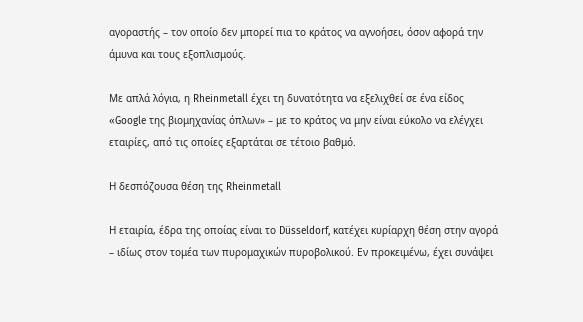αγοραστής – τον οποίο δεν μπορεί πια το κράτος να αγνοήσει, όσον αφορά την άμυνα και τους εξοπλισμούς.

Με απλά λόγια, η Rheinmetall έχει τη δυνατότητα να εξελιχθεί σε ένα είδος «Google της βιομηχανίας όπλων» – με το κράτος να μην είναι εύκολο να ελέγχει εταιρίες, από τις οποίες εξαρτάται σε τέτοιο βαθμό.

Η δεσπόζουσα θέση της Rheinmetall

Η εταιρία, έδρα της οποίας είναι το Düsseldorf, κατέχει κυρίαρχη θέση στην αγορά – ιδίως στον τομέα των πυρομαχικών πυροβολικού. Εν προκειμένω, έχει συνάψει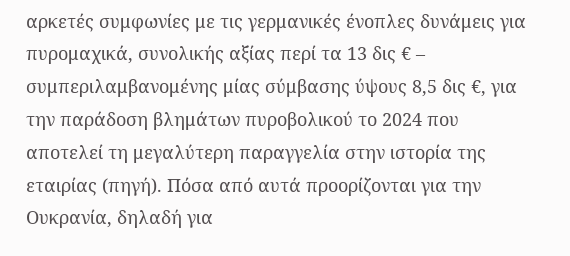αρκετές συμφωνίες με τις γερμανικές ένοπλες δυνάμεις για πυρομαχικά, συνολικής αξίας περί τα 13 δις € – συμπεριλαμβανομένης μίας σύμβασης ύψους 8,5 δις €, για την παράδοση βλημάτων πυροβολικού το 2024 που αποτελεί τη μεγαλύτερη παραγγελία στην ιστορία της εταιρίας (πηγή). Πόσα από αυτά προορίζονται για την Ουκρανία, δηλαδή για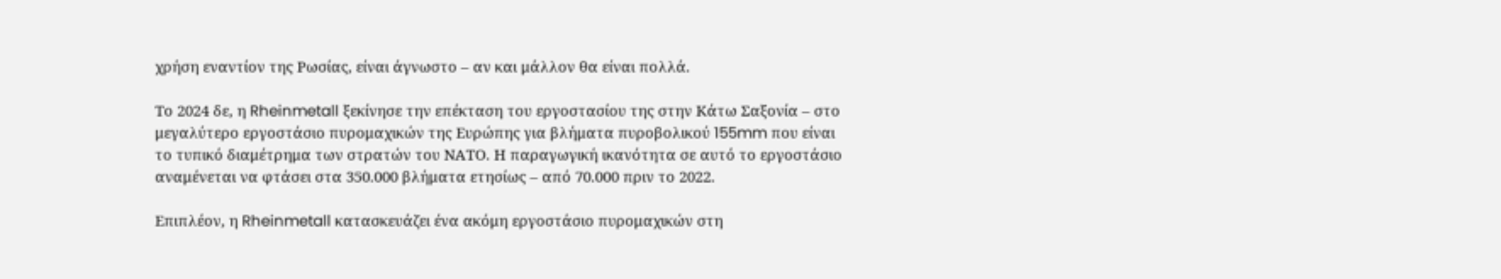χρήση εναντίον της Ρωσίας, είναι άγνωστο – αν και μάλλον θα είναι πολλά.

Το 2024 δε, η Rheinmetall ξεκίνησε την επέκταση του εργοστασίου της στην Κάτω Σαξονία – στο μεγαλύτερο εργοστάσιο πυρομαχικών της Ευρώπης για βλήματα πυροβολικού 155mm που είναι το τυπικό διαμέτρημα των στρατών του ΝΑΤΟ. Η παραγωγική ικανότητα σε αυτό το εργοστάσιο αναμένεται να φτάσει στα 350.000 βλήματα ετησίως – από 70.000 πριν το 2022.

Επιπλέον, η Rheinmetall κατασκευάζει ένα ακόμη εργοστάσιο πυρομαχικών στη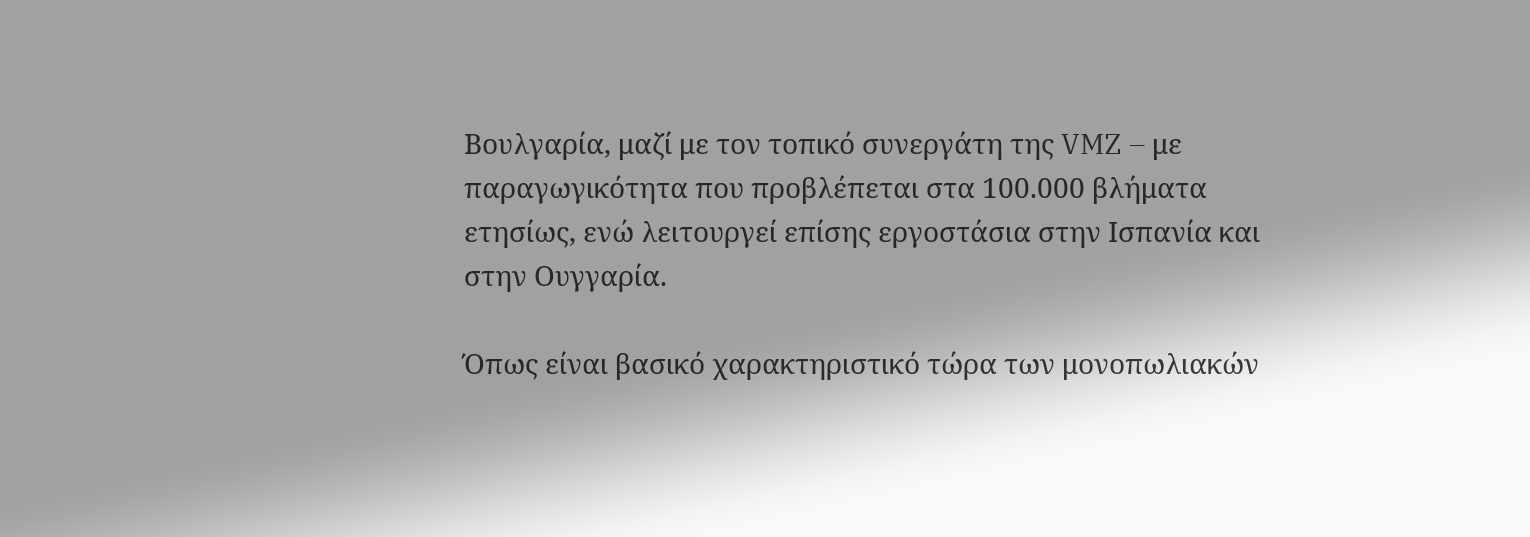Βουλγαρία, μαζί με τον τοπικό συνεργάτη της VMZ – με παραγωγικότητα που προβλέπεται στα 100.000 βλήματα ετησίως, ενώ λειτουργεί επίσης εργοστάσια στην Ισπανία και στην Ουγγαρία.

Όπως είναι βασικό χαρακτηριστικό τώρα των μονοπωλιακών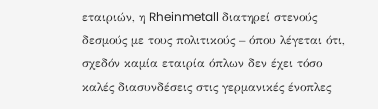εταιριών, η Rheinmetall διατηρεί στενούς δεσμούς με τους πολιτικούς – όπου λέγεται ότι, σχεδόν καμία εταιρία όπλων δεν έχει τόσο καλές διασυνδέσεις στις γερμανικές ένοπλες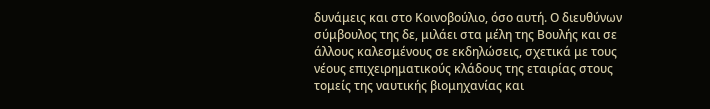δυνάμεις και στο Κοινοβούλιο, όσο αυτή. Ο διευθύνων σύμβουλος της δε, μιλάει στα μέλη της Βουλής και σε άλλους καλεσμένους σε εκδηλώσεις, σχετικά με τους νέους επιχειρηματικούς κλάδους της εταιρίας στους τομείς της ναυτικής βιομηχανίας και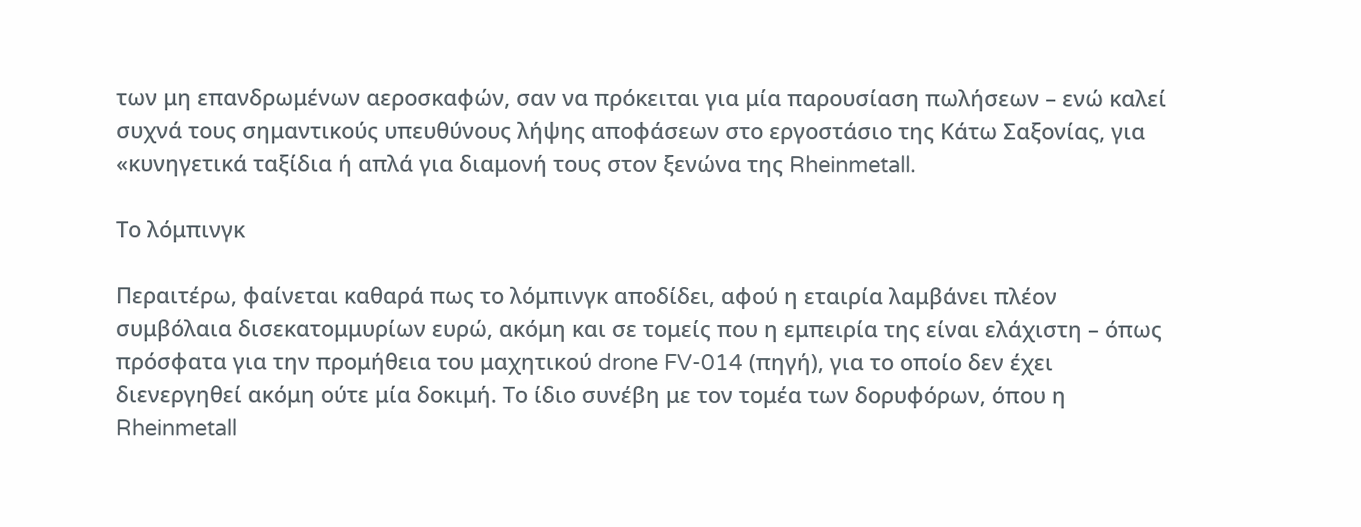των μη επανδρωμένων αεροσκαφών, σαν να πρόκειται για μία παρουσίαση πωλήσεων – ενώ καλεί συχνά τους σημαντικούς υπευθύνους λήψης αποφάσεων στο εργοστάσιο της Κάτω Σαξονίας, για «κυνηγετικά ταξίδια ή απλά για διαμονή τους στον ξενώνα της Rheinmetall.

Το λόμπινγκ

Περαιτέρω, φαίνεται καθαρά πως το λόμπινγκ αποδίδει, αφού η εταιρία λαμβάνει πλέον συμβόλαια δισεκατομμυρίων ευρώ, ακόμη και σε τομείς που η εμπειρία της είναι ελάχιστη – όπως πρόσφατα για την προμήθεια του μαχητικού drone FV-014 (πηγή), για το οποίο δεν έχει διενεργηθεί ακόμη ούτε μία δοκιμή. Το ίδιο συνέβη με τον τομέα των δορυφόρων, όπου η Rheinmetall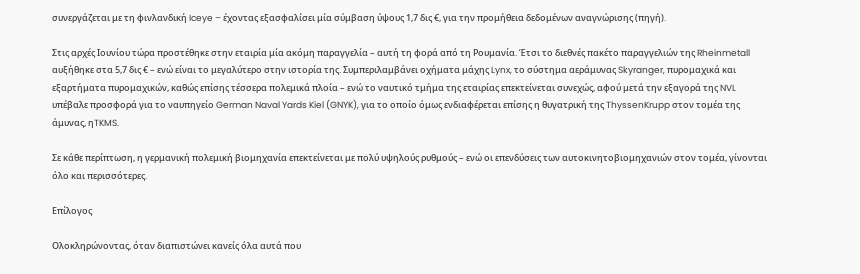συνεργάζεται με τη φινλανδική Iceye – έχοντας εξασφαλίσει μία σύμβαση ύψους 1,7 δις €, για την προμήθεια δεδομένων αναγνώρισης (πηγή).

Στις αρχές Ιουνίου τώρα προστέθηκε στην εταιρία μία ακόμη παραγγελία – αυτή τη φορά από τη Ρουμανία. Έτσι το διεθνές πακέτο παραγγελιών της Rheinmetall αυξήθηκε στα 5,7 δις € – ενώ είναι το μεγαλύτερο στην ιστορία της. Συμπεριλαμβάνει οχήματα μάχης Lynx, το σύστημα αεράμυνας Skyranger, πυρομαχικά και εξαρτήματα πυρομαχικών, καθώς επίσης τέσσερα πολεμικά πλοία – ενώ το ναυτικό τμήμα της εταιρίας επεκτείνεται συνεχώς, αφού μετά την εξαγορά της NVL υπέβαλε προσφορά για το ναυπηγείο German Naval Yards Kiel (GNYK), για το οποίο όμως ενδιαφέρεται επίσης η θυγατρική της ThyssenKrupp στον τομέα της άμυνας, ηTKMS.

Σε κάθε περίπτωση, η γερμανική πολεμική βιομηχανία επεκτείνεται με πολύ υψηλούς ρυθμούς – ενώ οι επενδύσεις των αυτοκινητοβιομηχανιών στον τομέα, γίνονται όλο και περισσότερες.

Επίλογος

Ολοκληρώνοντας, όταν διαπιστώνει κανείς όλα αυτά που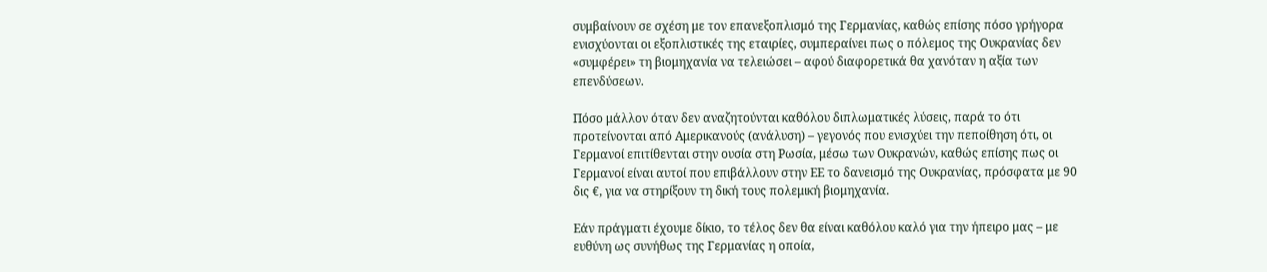συμβαίνουν σε σχέση με τον επανεξοπλισμό της Γερμανίας, καθώς επίσης πόσο γρήγορα ενισχύονται οι εξοπλιστικές της εταιρίες, συμπεραίνει πως ο πόλεμος της Ουκρανίας δεν «συμφέρει» τη βιομηχανία να τελειώσει – αφού διαφορετικά θα χανόταν η αξία των επενδύσεων.

Πόσο μάλλον όταν δεν αναζητούνται καθόλου διπλωματικές λύσεις, παρά το ότι προτείνονται από Αμερικανούς (ανάλυση) – γεγονός που ενισχύει την πεποίθηση ότι, οι Γερμανοί επιτίθενται στην ουσία στη Ρωσία, μέσω των Ουκρανών, καθώς επίσης πως οι Γερμανοί είναι αυτοί που επιβάλλουν στην ΕΕ το δανεισμό της Ουκρανίας, πρόσφατα με 90 δις €, για να στηρίξουν τη δική τους πολεμική βιομηχανία.

Εάν πράγματι έχουμε δίκιο, το τέλος δεν θα είναι καθόλου καλό για την ήπειρο μας – με ευθύνη ως συνήθως της Γερμανίας η οποία,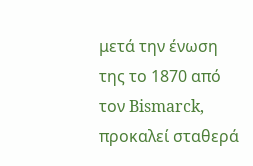μετά την ένωση της το 1870 από τον Bismarck, προκαλεί σταθερά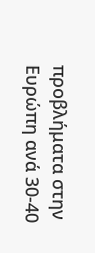προβλήματα στην Ευρώπη ανά 30-40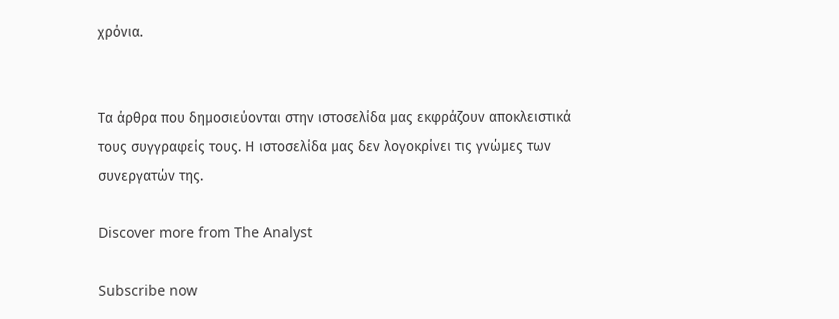χρόνια.


Τα άρθρα που δημοσιεύονται στην ιστοσελίδα μας εκφράζουν αποκλειστικά τους συγγραφείς τους. Η ιστοσελίδα μας δεν λογοκρίνει τις γνώμες των συνεργατών της.

Discover more from The Analyst

Subscribe now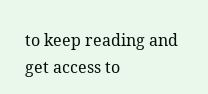to keep reading and get access to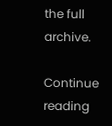the full archive.

Continue reading